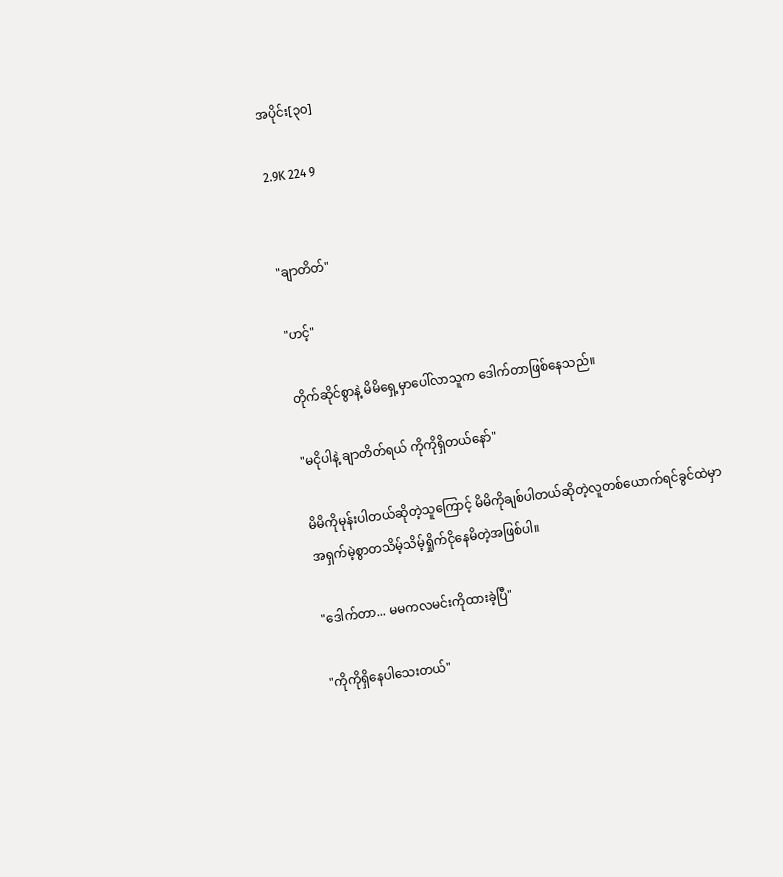အပိုင်း[၃၀]

2.9K 224 9


"ချာတိတ်"

"ဟင့်"

တိုက်ဆိုင်စွာနဲ့ မိမိရှေ့မှာပေါ်လာသူက ဒေါက်တာဖြစ်နေသည်။

"မငိုပါနဲ့ ချာတိတ်ရယ် ကိုကိုရှိတယ်နော်"

မိမိကိုမုန်းပါတယ်ဆိုတဲ့သူကြောင့် မိမိကိုချစ်ပါတယ်ဆိုတဲ့လူတစ်ယောက်ရင်ခွင်ထဲမှာ
အရှက်မဲ့စွာတသိမ့်သိမ့်ရှိုက်ငိုနေမိတဲ့အဖြစ်ပါ။

"ဒေါက်တာ... မမကလမင်းကိုထားခဲ့ပြီ"

"ကိုကိုရှိနေပါသေးတယ်"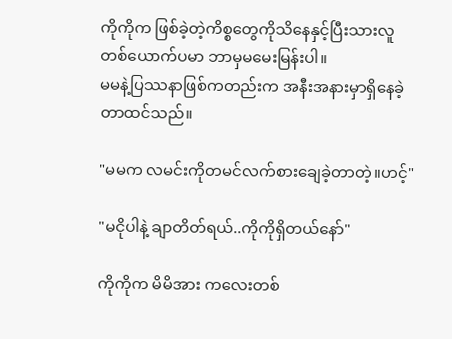ကိုကိုက ဖြစ်ခဲ့တဲ့ကိစ္စတွေကိုသိနေနှင့်ပြီးသားလူတစ်ယောက်ပမာ ဘာမှမမေးမြန်းပါ။
မမနဲ့ပြဿနာဖြစ်ကတည်းက အနီးအနားမှာရှိနေခဲ့တာထင်သည်။

"မမက လမင်းကိုတမင်လက်စားချေခဲ့တာတဲ့။ဟင့်"

"မငိုပါနဲ့ ချာတိတ်ရယ်..ကိုကိုရှိတယ်နော်"

ကိုကိုက မိမိအား ကလေးတစ်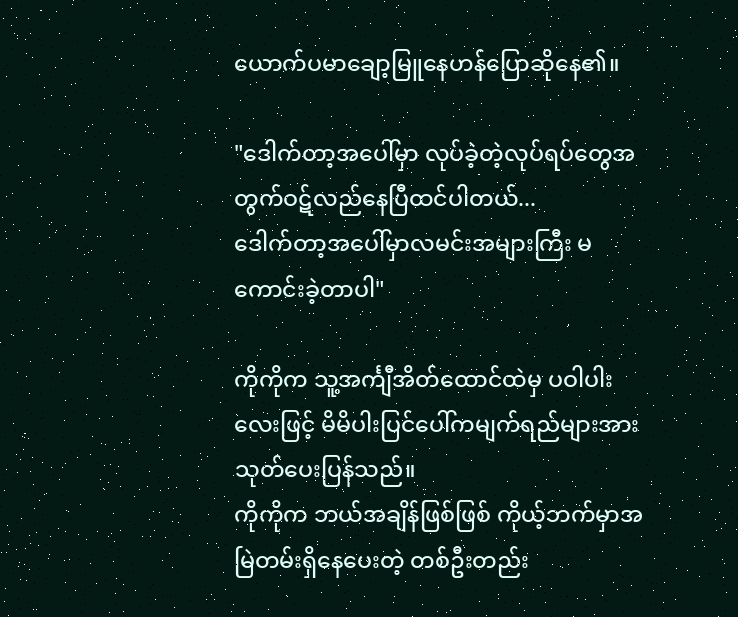ယောက်ပမာချော့မြူနေဟန်ပြောဆိုနေ၏။

"ဒေါက်တာ့အပေါ်မှာ လုပ်ခဲ့တဲ့လုပ်ရပ်တွေအတွက်ဝဋ်လည်နေပြီထင်ပါတယ်...
ဒေါက်တာ့အပေါ်မှာလမင်းအများကြီး မကောင်းခဲ့တာပါ"

ကိုကိုက သူ့အင်္ကျီအိတ်ထောင်ထဲမှ ပဝါပါးလေးဖြင့် မိမိပါးပြင်ပေါ်ကမျက်ရည်များအား
သုတ်ပေးပြန်သည်။
ကိုကိုက ဘယ်အချိန်ဖြစ်ဖြစ် ကိုယ့်ဘက်မှာအမြဲတမ်းရှိနေပေးတဲ့ တစ်ဦးတည်း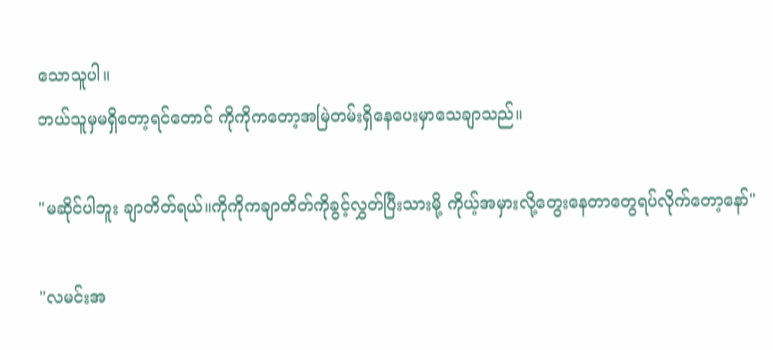သောသူပါ။
ဘယ်သူမှမရှိတော့ရင်တောင် ကိုကိုကတော့အမြဲတမ်းရှိနေပေးမှာသေချာသည်။

"မဆိုင်ပါဘူး ချာတိတ်ရယ်။ကိုကိုကချာတိတ်ကိုခွင့်လွှတ်ပြီးသားမို့ ကိုယ့်အမှားလို့တွေးနေတာတွေရပ်လိုက်တော့နော်"

"လမင်းအ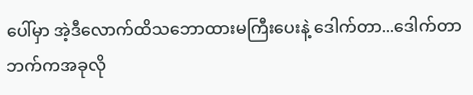ပေါ်မှာ အဲ့ဒီလောက်ထိသဘောထားမကြီးပေးနဲ့ ဒေါက်တာ...ဒေါက်တာဘက်ကအခုလို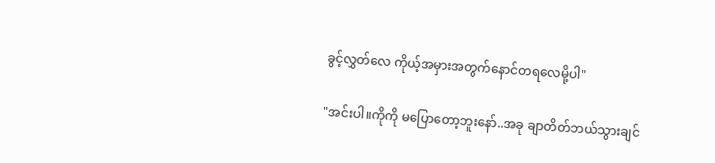ခွင့်လွှတ်လေ ကိုယ့်အမှားအတွက်နောင်တရလေမို့ပါ"

"အင်းပါ။ကိုကို မပြောတော့ဘူးနော်..အခု ချာတိတ်ဘယ်သွားချင်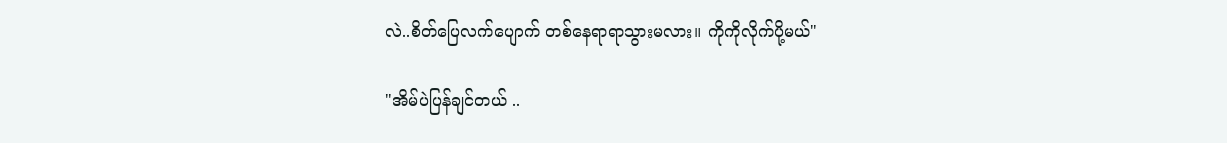လဲ..စိတ်ပြေလက်ပျောက် တစ်နေရာရာသွားမလား။ ကိုကိုလိုက်ပို့မယ်"

"အိမ်ပဲပြန်ချင်တယ် ..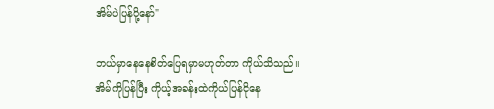အိမ်ပဲပြန်ပို့နော်"

ဘယ်မှာနေနေစိတ်ပြေရမှာမဟုတ်တာ ကိုယ်သိသည်။
အိမ်ကိုပြန်ပြီး ကိုယ့်အခန်းထဲကိုယ်ပြန်ငိုနေ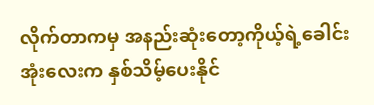လိုက်တာကမှ အနည်းဆုံးတော့ကိုယ့်ရဲ့ခေါင်းအုံးလေးက နှစ်သိမ့်ပေးနိုင်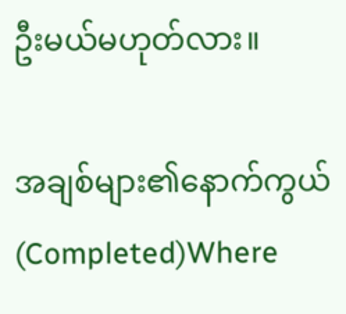ဦးမယ်မဟုတ်လား။

အချစ်များ၏နောက်ကွယ်(Completed)Where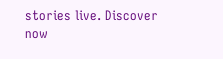stories live. Discover now